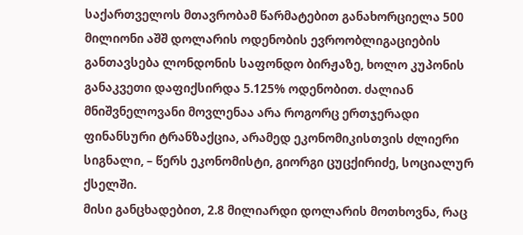საქართველოს მთავრობამ წარმატებით განახორციელა 500 მილიონი აშშ დოლარის ოდენობის ევროობლიგაციების განთავსება ლონდონის საფონდო ბირჟაზე, ხოლო კუპონის განაკვეთი დაფიქსირდა 5.125% ოდენობით. ძალიან მნიშვნელოვანი მოვლენაა არა როგორც ერთჯერადი ფინანსური ტრანზაქცია, არამედ ეკონომიკისთვის ძლიერი სიგნალი, – წერს ეკონომისტი, გიორგი ცუცქირიძე, სოციალურ ქსელში.
მისი განცხადებით, 2.8 მილიარდი დოლარის მოთხოვნა, რაც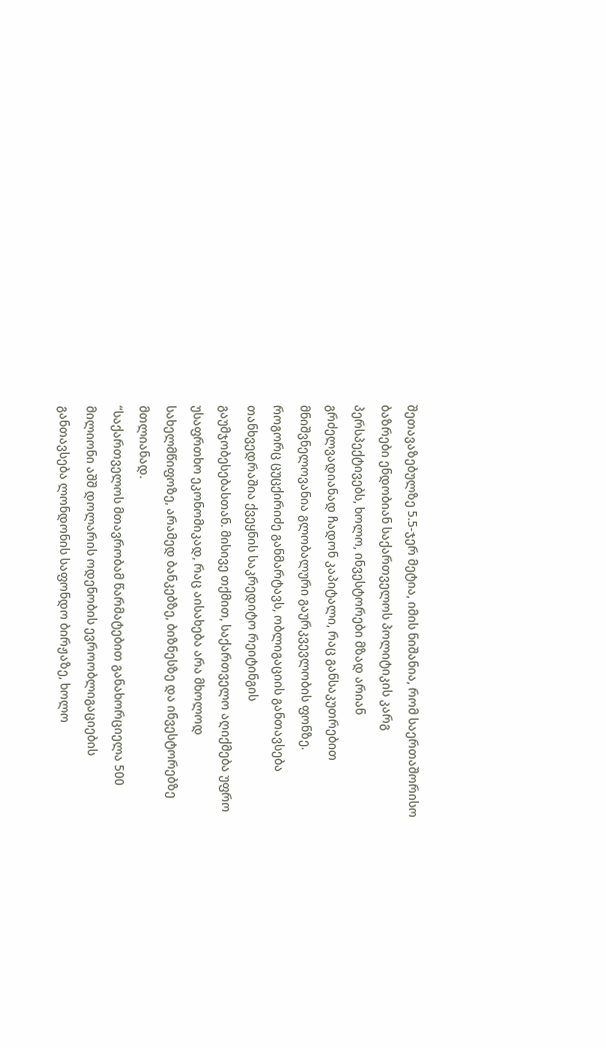შეთავაზებულზე 5.5-ჯერ მეტია, იმის ნიშანია, რომ საერთაშორისო ბაზრები ენდობიან საქართველოს პოლიტიკის კარგ პერსპექტივებს, ხოლო, ინვესტორები მზად არიან გრძელვადიანად ჩადონ კაპიტალი, რაც განსაკუთრებით მნიშვნელოვანია გლობალური გაურკვევლობის ფონზე.
როგორც ცუცქირიძე განმარტავს, ობლიგაციის განთავსება თანხვედრაშია ქვეყნის საკრედიტო რეიტინგის გაუმჯობესებასთან. მისივე თქმით, საქართველო აღიქმება უფრო უსაფრთხო ეკონომიკად, რაც აისახება არა მხოლოდ სახელმწიფოზე, არამედ ბანკებზე, ბიზნესზე და ინვესტორებზე მთლიანად.
“საქართველოს მთავრობამ წარმატებით განახორციელა 500 მილიონი აშშ დოლარის ოდენობის ევროობლიგაციების განთავსება ლონდონის საფონდო ბირჟაზე, ხოლო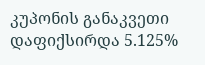კუპონის განაკვეთი დაფიქსირდა 5.125%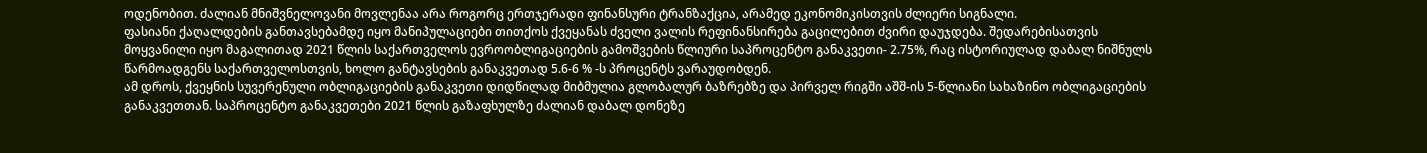ოდენობით. ძალიან მნიშვნელოვანი მოვლენაა არა როგორც ერთჯერადი ფინანსური ტრანზაქცია, არამედ ეკონომიკისთვის ძლიერი სიგნალი.
ფასიანი ქაღალდების განთავსებამდე იყო მანიპულაციები თითქოს ქვეყანას ძველი ვალის რეფინანსირება გაცილებით ძვირი დაუჯდება. შედარებისათვის მოყვანილი იყო მაგალითად 2021 წლის საქართველოს ევროობლიგაციების გამოშვების წლიური საპროცენტო განაკვეთი- 2.75%, რაც ისტორიულად დაბალ ნიშნულს წარმოადგენს საქართველოსთვის, ხოლო განტავსების განაკვეთად 5.6-6 % -ს პროცენტს ვარაუდობდენ.
ამ დროს, ქვეყნის სუვერენული ობლიგაციების განაკვეთი დიდწილად მიბმულია გლობალურ ბაზრებზე და პირველ რიგში აშშ-ის 5-წლიანი სახაზინო ობლიგაციების განაკვეთთან. საპროცენტო განაკვეთები 2021 წლის გაზაფხულზე ძალიან დაბალ დონეზე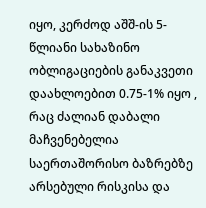იყო, კერძოდ აშშ-ის 5-წლიანი სახაზინო ობლიგაციების განაკვეთი დაახლოებით 0.75-1% იყო , რაც ძალიან დაბალი მაჩვენებელია საერთაშორისო ბაზრებზე არსებული რისკისა და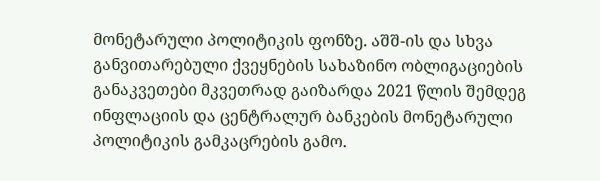მონეტარული პოლიტიკის ფონზე. აშშ-ის და სხვა განვითარებული ქვეყნების სახაზინო ობლიგაციების განაკვეთები მკვეთრად გაიზარდა 2021 წლის შემდეგ ინფლაციის და ცენტრალურ ბანკების მონეტარული პოლიტიკის გამკაცრების გამო.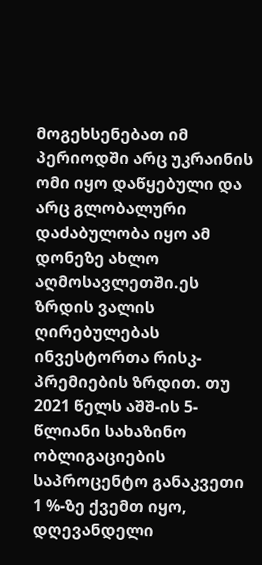მოგეხსენებათ იმ პერიოდში არც უკრაინის ომი იყო დაწყებული და არც გლობალური დაძაბულობა იყო ამ დონეზე ახლო აღმოსავლეთში.ეს ზრდის ვალის ღირებულებას ინვესტორთა რისკ-პრემიების ზრდით. თუ 2021 წელს აშშ-ის 5-წლიანი სახაზინო ობლიგაციების საპროცენტო განაკვეთი 1 %-ზე ქვემთ იყო, დღევანდელი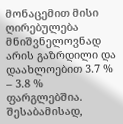მონაცემით მისი ღირებულება მნიშვნელოვნად არის გაზრდილი და დაახლოებით 3.7 % – 3.8 % ფარგლებშია.
შესაბამისად,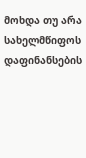მოხდა თუ არა სახელმწიფოს დაფინანსების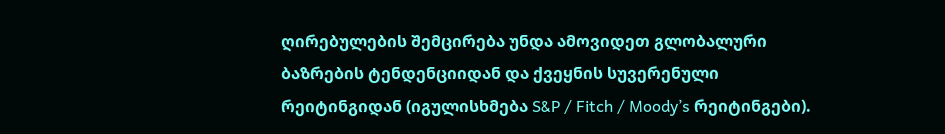ღირებულების შემცირება უნდა ამოვიდეთ გლობალური ბაზრების ტენდენციიდან და ქვეყნის სუვერენული რეიტინგიდან (იგულისხმება S&P / Fitch / Moody’s რეიტინგები).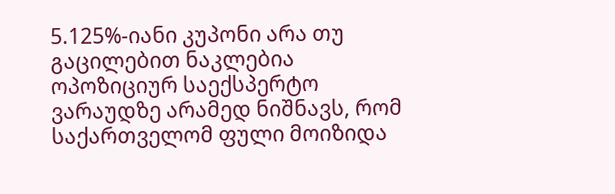5.125%-იანი კუპონი არა თუ გაცილებით ნაკლებია ოპოზიციურ საექსპერტო ვარაუდზე არამედ ნიშნავს, რომ საქართველომ ფული მოიზიდა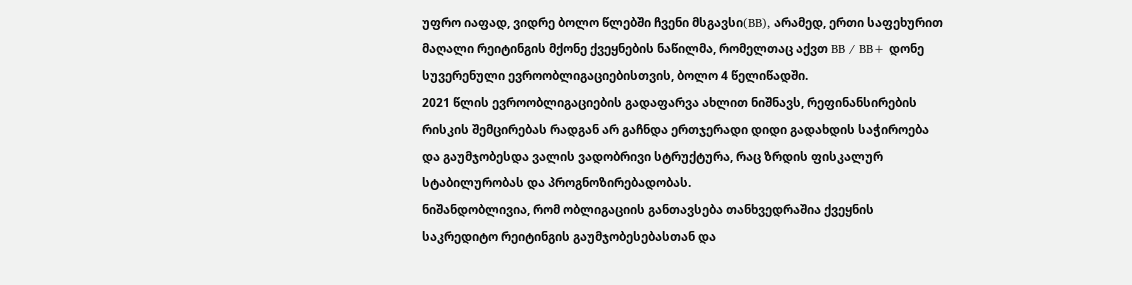უფრო იაფად, ვიდრე ბოლო წლებში ჩვენი მსგავსი(BB), არამედ, ერთი საფეხურით მაღალი რეიტინგის მქონე ქვეყნების ნაწილმა, რომელთაც აქვთ BB / BB+ დონე სუვერენული ევროობლიგაციებისთვის, ბოლო 4 წელიწადში.
2021 წლის ევროობლიგაციების გადაფარვა ახლით ნიშნავს, რეფინანსირების რისკის შემცირებას რადგან არ გაჩნდა ერთჯერადი დიდი გადახდის საჭიროება და გაუმჯობესდა ვალის ვადობრივი სტრუქტურა, რაც ზრდის ფისკალურ სტაბილურობას და პროგნოზირებადობას.
ნიშანდობლივია, რომ ობლიგაციის განთავსება თანხვედრაშია ქვეყნის საკრედიტო რეიტინგის გაუმჯობესებასთან და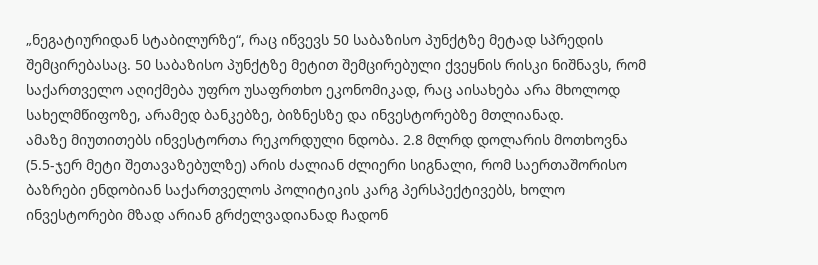„ნეგატიურიდან სტაბილურზე“, რაც იწვევს 50 საბაზისო პუნქტზე მეტად სპრედის შემცირებასაც. 50 საბაზისო პუნქტზე მეტით შემცირებული ქვეყნის რისკი ნიშნავს, რომ საქართველო აღიქმება უფრო უსაფრთხო ეკონომიკად, რაც აისახება არა მხოლოდ სახელმწიფოზე, არამედ ბანკებზე, ბიზნესზე და ინვესტორებზე მთლიანად.
ამაზე მიუთითებს ინვესტორთა რეკორდული ნდობა. 2.8 მლრდ დოლარის მოთხოვნა (5.5-ჯერ მეტი შეთავაზებულზე) არის ძალიან ძლიერი სიგნალი, რომ საერთაშორისო ბაზრები ენდობიან საქართველოს პოლიტიკის კარგ პერსპექტივებს, ხოლო ინვესტორები მზად არიან გრძელვადიანად ჩადონ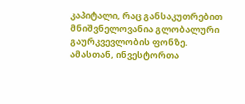კაპიტალი, რაც განსაკუთრებით მნიშვნელოვანია გლობალური გაურკვევლობის ფონზე.
ამასთან, ინვესტორთა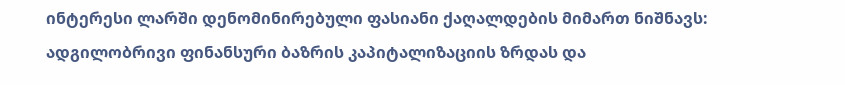ინტერესი ლარში დენომინირებული ფასიანი ქაღალდების მიმართ ნიშნავს: ადგილობრივი ფინანსური ბაზრის კაპიტალიზაციის ზრდას და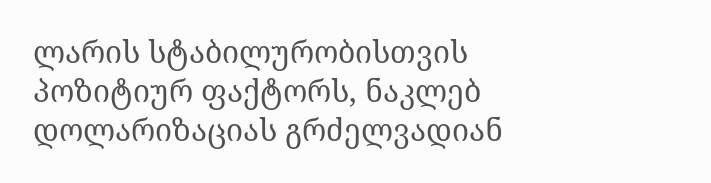ლარის სტაბილურობისთვის პოზიტიურ ფაქტორს, ნაკლებ დოლარიზაციას გრძელვადიან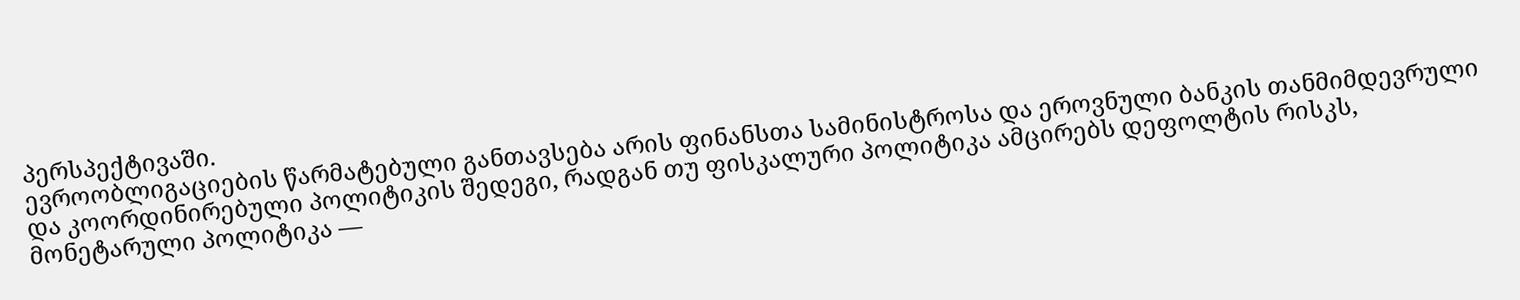პერსპექტივაში.
ევროობლიგაციების წარმატებული განთავსება არის ფინანსთა სამინისტროსა და ეროვნული ბანკის თანმიმდევრული და კოორდინირებული პოლიტიკის შედეგი, რადგან თუ ფისკალური პოლიტიკა ამცირებს დეფოლტის რისკს, მონეტარული პოლიტიკა —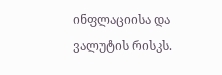ინფლაციისა და ვალუტის რისკს.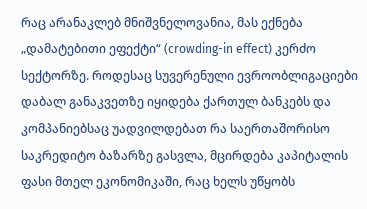რაც არანაკლებ მნიშვნელოვანია, მას ექნება „დამატებითი ეფექტი“ (crowding-in effect) კერძო სექტორზე. როდესაც სუვერენული ევროობლიგაციები დაბალ განაკვეთზე იყიდება ქართულ ბანკებს და კომპანიებსაც უადვილდებათ რა საერთაშორისო საკრედიტო ბაზარზე გასვლა, მცირდება კაპიტალის ფასი მთელ ეკონომიკაში, რაც ხელს უწყობს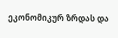ეკონომიკურ ზრდას და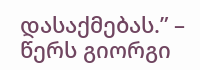დასაქმებას.” – წერს გიორგი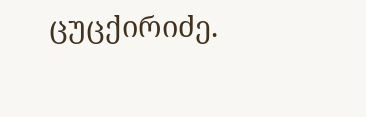ცუცქირიძე.